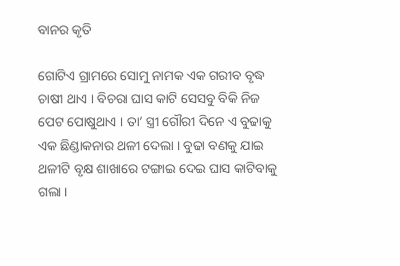ବାନର କୃତି

ଗୋଟିଏ ଗ୍ରାମରେ ସୋମୁ ନାମକ ଏକ ଗରୀବ ବୃଦ୍ଧ ଚାଷୀ ଥାଏ । ବିଚରା ଘାସ କାଟି ସେସବୁ ବିକି ନିଜ ପେଟ ପୋଷୁଥାଏ । ତା’ ସ୍ତ୍ରୀ ଗୌରୀ ଦିନେ ଏ ବୁଢାକୁ ଏକ ଛିଣ୍ଡାକନାର ଥଳୀ ଦେଲା । ବୁଢା ବଣକୁ ଯାଇ ଥଳୀଟି ବୃକ୍ଷ ଶାଖାରେ ଟଙ୍ଗାଇ ଦେଇ ଘାସ କାଟିବାକୁ ଗଲା ।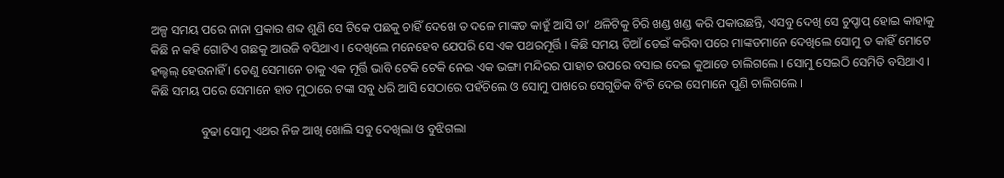ଅଳ୍ପ ସମୟ ପରେ ନାନା ପ୍ରକାର ଶବ୍ଦ ଶୁଣି ସେ ଟିକେ ପଛକୁ ଚାହିଁ ଦେଖେ ତ ଦଳେ ମାଙ୍କଡ କାହୁଁ ଆସି ତା’ ଥଳିଟିକୁ ଚିରି ଖଣ୍ଡ ଖଣ୍ଡ କରି ପକାଉଛନ୍ତି, ଏସବୁ ଦେଖି ସେ ଚୁପ୍ଚାପ୍ ହୋଇ କାହାକୁ କିଛି ନ କହି ଗୋଟିଏ ଗଛକୁ ଆଉଜି ବସିଥାଏ । ଦେଖିଲେ ମନେହେବ ଯେପରି ସେ ଏକ ପଥରମୂର୍ତ୍ତି । କିଛି ସମୟ ଡିଆଁ ଡେଇଁ କରିବା ପରେ ମାଙ୍କଡମାନେ ଦେଖିଲେ ସୋମୁ ତ କାହିଁ ମୋଟେ ହଲ୍ଚଲ୍ ହେଉନାହିଁ । ତେଣୁ ସେମାନେ ତାକୁ ଏକ ମୂର୍ତ୍ତି ଭାବି ଟେକି ଟେକି ନେଇ ଏକ ଭଙ୍ଗା ମନ୍ଦିରର ପାହାଚ ଉପରେ ବସାଇ ଦେଇ କୁଆଡେ ଚାଲିଗଲେ । ସୋମୁ ସେଇଠି ସେମିତି ବସିଥାଏ । କିଛି ସମୟ ପରେ ସେମାନେ ହାତ ମୁଠାରେ ଟଙ୍କା ସବୁ ଧରି ଆସି ସେଠାରେ ପହଁଚିଲେ ଓ ସୋମୁ ପାଖରେ ସେଗୁଡିକ ବିଂଚି ଦେଇ ସେମାନେ ପୁଣି ଚାଲିଗଲେ ।

                ବୁଢା ସୋମୁ ଏଥର ନିଜ ଆଖି ଖୋଲି ସବୁ ଦେଖିଲା ଓ ବୁଝିଗଲା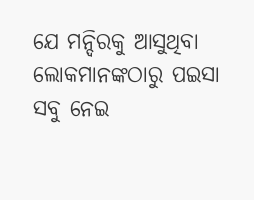ଯେ ମନ୍ଦିରକୁ ଆସୁଥିବା ଲୋକମାନଙ୍କଠାରୁ ପଇସା ସବୁ ନେଇ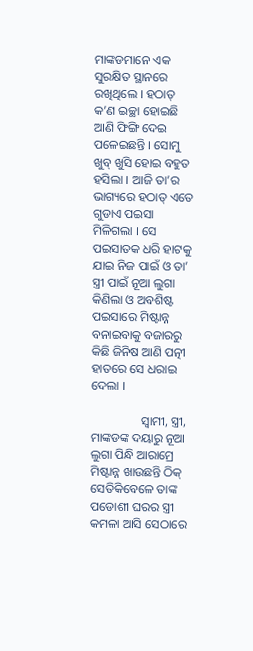ମାଙ୍କଡମାନେ ଏକ ସୁରକ୍ଷିତ ସ୍ଥାନରେ ରଖିଥିଲେ । ହଠାତ୍ କ’ଣ ଇଚ୍ଛା ହୋଇଛି ଆଣି ଫିଙ୍ଗି ଦେଇ ପଳେଇଛନ୍ତି । ସୋମୁ ଖୁବ୍ ଖୁସି ହୋଇ ବହୁତ ହସିଲା । ଆଜି ତା’ର ଭାଗ୍ୟରେ ହଠାତ୍ ଏତେ ଗୁଡାଏ ପଇସା ମିଳିଗଲା । ସେ ପଇସାତକ ଧରି ହାଟକୁ ଯାଇ ନିଜ ପାଇଁ ଓ ତା’ ସ୍ତ୍ରୀ ପାଇଁ ନୂଆ ଲୁଗା କିଣିଲା ଓ ଅବଶିଷ୍ଟ ପଇସାରେ ମିଷ୍ଟାନ୍ନ ବନାଇବାକୁ ବଜାରରୁ କିଛି ଜିନିଷ ଆଣି ପତ୍ନୀ ହାତରେ ସେ ଧରାଇ ଦେଲା ।

                ସ୍ୱାମୀ, ସ୍ତ୍ରୀ, ମାଙ୍କଡଙ୍କ ଦୟାରୁ ନୂଆ ଲୁଗା ପିନ୍ଧି ଆରାମ୍ରେ ମିଷ୍ଟାନ୍ନ ଖାଉଛନ୍ତି ଠିକ୍ ସେତିକିବେଳେ ତାଙ୍କ ପଡୋଶୀ ଘରର ସ୍ତ୍ରୀ କମଳା ଆସି ସେଠାରେ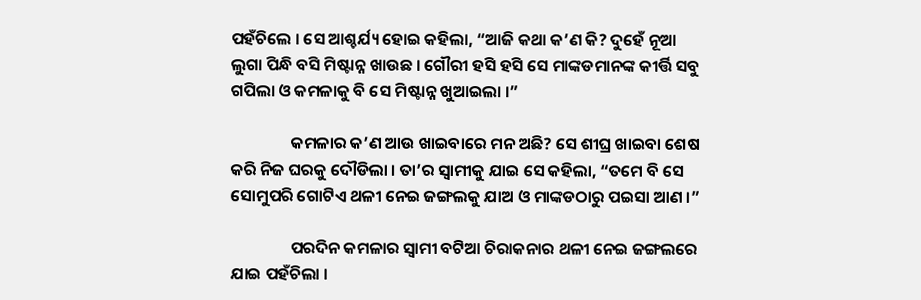ପହଁଚିଲେ । ସେ ଆଶ୍ଚର୍ଯ୍ୟ ହୋଇ କହିଲା, “ଆଜି କଥା କ’ଣ କି? ଦୁହେଁ ନୂଆ ଲୁଗା ପିନ୍ଧି ବସି ମିଷ୍ଟାନ୍ନ ଖାଉଛ । ଗୌରୀ ହସି ହସି ସେ ମାଙ୍କଡମାନଙ୍କ କୀର୍ତ୍ତି ସବୁ ଗପିଲା ଓ କମଳାକୁ ବି ସେ ମିଷ୍ଟାନ୍ନ ଖୁଆଇଲା ।”

                କମଳାର କ’ଣ ଆଉ ଖାଇବାରେ ମନ ଅଛି? ସେ ଶୀଘ୍ର ଖାଇବା ଶେଷ କରି ନିଜ ଘରକୁ ଦୌଡିଲା । ତା’ର ସ୍ୱାମୀକୁ ଯାଇ ସେ କହିଲା, “ତମେ ବି ସେ ସୋମୁପରି ଗୋଟିଏ ଥଳୀ ନେଇ ଜଙ୍ଗଲକୁ ଯାଅ ଓ ମାଙ୍କଡଠାରୁ ପଇସା ଆଣ ।”

                ପରଦିନ କମଳାର ସ୍ୱାମୀ ବଟିଆ ଚିରାକନାର ଥଳୀ ନେଇ ଜଙ୍ଗଲରେ ଯାଇ ପହଁଚିଲା ।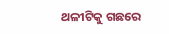ଥଳୀଟିକୁ ଗଛରେ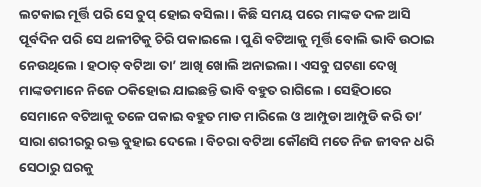ଲଟକାଇ ମୂର୍ତ୍ତି ପରି ସେ ଚୁପ୍ ହୋଇ ବସିଲା । କିଛି ସମୟ ପରେ ମାଙ୍କଡ ଦଳ ଆସି ପୂର୍ବଦିନ ପରି ସେ ଥଳୀଟିକୁ ଚିରି ପକାଇଲେ । ପୁଣି ବଟିଆକୁ ମୂର୍ତ୍ତି ବୋଲି ଭାବି ଉଠାଇ ନେଉଥିଲେ । ହଠାତ୍ ବଟିଆ ତା’ ଆଖି ଖୋଲି ଅନାଇଲା । ଏସବୁ ଘଟଣା ଦେଖି ମାଙ୍କଡମାନେ ନିଜେ ଠକିହୋଇ ଯାଇଛନ୍ତି ଭାବି ବହୁତ ରାଗିଲେ । ସେହିଠାରେ ସେମାନେ ବଟିଆକୁ ତଳେ ପକାଇ ବହୁତ ମାଡ ମାରିଲେ ଓ ଆମ୍ପୁଡା ଆମ୍ପୁଡି କରି ତା’ ସାରା ଶରୀରରୁ ରକ୍ତ ବୁହାଇ ଦେଲେ । ବିଚରା ବଟିଆ କୌଣସି ମତେ ନିଜ ଜୀବନ ଧରି ସେଠାରୁ ଘରକୁ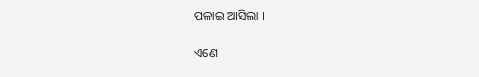ପଳାଇ ଆସିଲା ।

ଏଣେ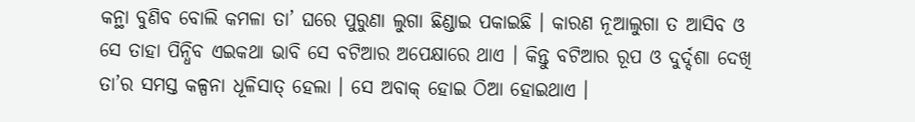କନ୍ଥା ବୁଣିବ ବୋଲି କମଳା ତା’ ଘରେ ପୁରୁଣା ଲୁଗା ଛିଣ୍ଡାଇ ପକାଇଛି । କାରଣ ନୂଆଲୁଗା ତ ଆସିବ ଓ ସେ ତାହା ପିନ୍ଧିବ ଏଇକଥା ଭାବି ସେ ବଟିଆର ଅପେକ୍ଷାରେ ଥାଏ । କିନ୍ତୁ ବଟିଆର ରୂପ ଓ ଦୁର୍ଦ୍ଦଶା ଦେଖି ତା’ର ସମସ୍ତ କଳ୍ପନା ଧୂଳିସାତ୍ ହେଲା । ସେ ଅବାକ୍ ହୋଇ ଠିଆ ହୋଇଥାଏ ।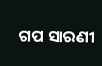ଗପ ସାରଣୀ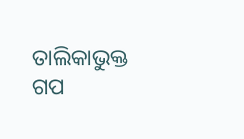ତାଲିକାଭୁକ୍ତ ଗପ